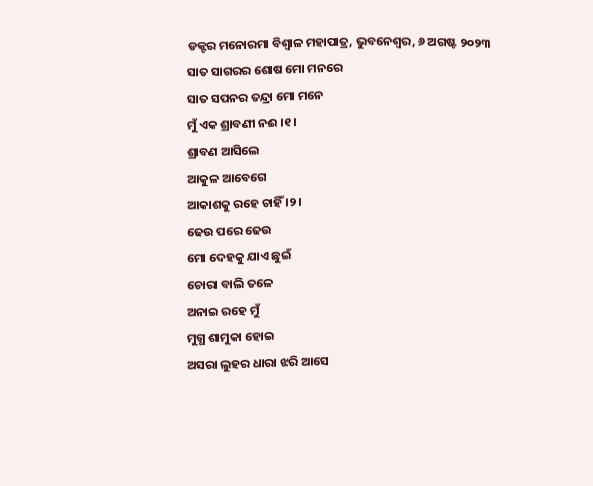ଡକ୍ଟର ମନୋରମା ବିଶ୍ୱାଳ ମହାପାତ୍ର, ଭୁବନେଶ୍ୱର, ୬ ଅଗଷ୍ଟ ୨୦୨୩
ସାତ ସାଗରର ଶୋଷ ମୋ ମନରେ
ସାତ ସପନର ତନ୍ଦ୍ରା ମୋ ମନେ
ମୁଁ ଏକ ଶ୍ରାବଣୀ ନଈ ।୧।
ଶ୍ରାବଣ ଆସିଲେ
ଆକୁଳ ଆବେଗେ
ଆକାଶକୁ ରହେ ଚାହିଁ ।୨।
ଢେଉ ପରେ ଢେଉ
ମୋ ଦେହକୁ ଯାଏ ଛୁଇଁ
ଚୋରା ବାଲି ତଳେ
ଅନାଇ ରହେ ମୁଁ
ମୁଗ୍ଧ ଶାମୁକା ହୋଇ
ଅସରା ଲୁହର ଧାରା ଝରି ଆସେ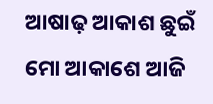ଆଷାଢ଼ ଆକାଶ ଛୁଇଁ
ମୋ ଆକାଶେ ଆଜି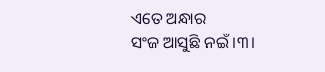ଏତେ ଅନ୍ଧାର
ସଂଜ ଆସୁଛି ନଇଁ ।୩।